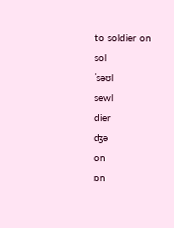to soldier on
sol
ˈsəʊl
sewl
dier
ʤə
on
ɒn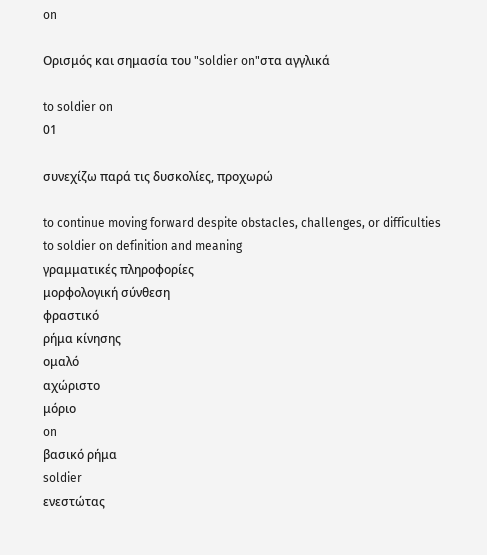on

Ορισμός και σημασία του "soldier on"στα αγγλικά

to soldier on
01

συνεχίζω παρά τις δυσκολίες, προχωρώ

to continue moving forward despite obstacles, challenges, or difficulties
to soldier on definition and meaning
γραμματικές πληροφορίες
μορφολογική σύνθεση
φραστικό
ρήμα κίνησης
ομαλό
αχώριστο
μόριο
on
βασικό ρήμα
soldier
ενεστώτας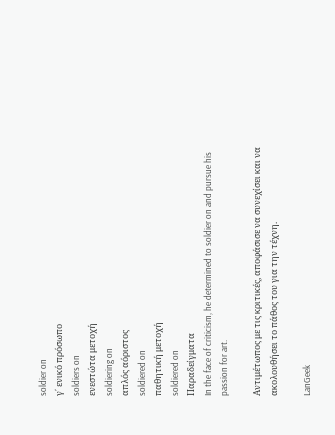soldier on
γ΄ ενικό πρόσωπο
soldiers on
ενεστώτα μετοχή
soldiering on
απλός αόριστος
soldiered on
παθητική μετοχή
soldiered on
Παραδείγματα
In the face of criticism, he determined to soldier on and pursue his passion for art.

Αντιμέτωπος με τις κριτικές, αποφάσισε να συνεχίσει και να ακολουθήσει το πάθος του για την τέχνη.

LanGeek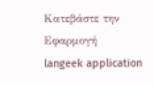Κατεβάστε την Εφαρμογή
langeek application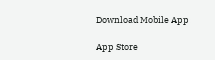Download Mobile App

App Store